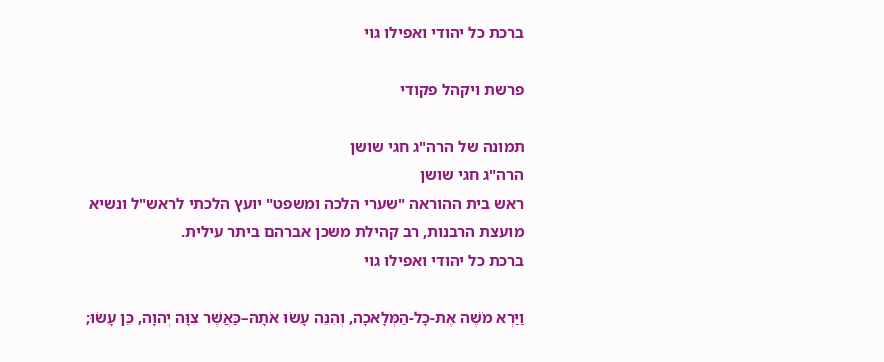ברכת כל יהודי ואפילו גוי

פרשת ויקהל פקודי

תמונה של הרה"ג חגי שושן
הרה"ג חגי שושן
ראש בית ההוראה "שערי הלכה ומשפט" יועץ הלכתי לראש"ל ונשיא מועצת הרבנות, רב קהילת משכן אברהם ביתר עילית.
ברכת כל יהודי ואפילו גוי

וַיַּרְא מֹשֶׁה אֶת-כָּל-הַמְּלָאכָה, וְהִנֵּה עָשׂוּ אֹתָהּ–כַּאֲשֶׁר צִוָּה יְהוָה, כֵּן עָשׂוּ;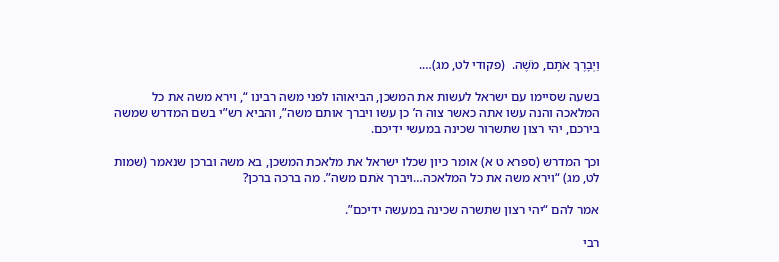וַיְבָרֶךְ אֹתָם, מֹשֶׁה.  (פקודי לט, מג)….

בשעה שסיימו עם ישראל לעשות את המשכן, הביאוהו לפני משה רבינו “, וירא משה את כל המלאכה והנה עשו אתה כאשר צוה ה’ כן עשו ויברך אותם משה”, והביא רש”י בשם המדרש שמשה בירכם, יהי רצון שתשרור שכינה במעשי ידיכם.

וכך המדרש (ספרא ט א) אומר כיון שכלו ישראל את מלאכת המשכן, בא משה וברכן שנאמר (שמות לט, מג) “וירא משה את כל המלאכה…ויברך אֹתם משה”. מה ברכה ברכן?

אמר להם “יהי רצון שתשרה שכינה במעשה ידיכם”.

רבי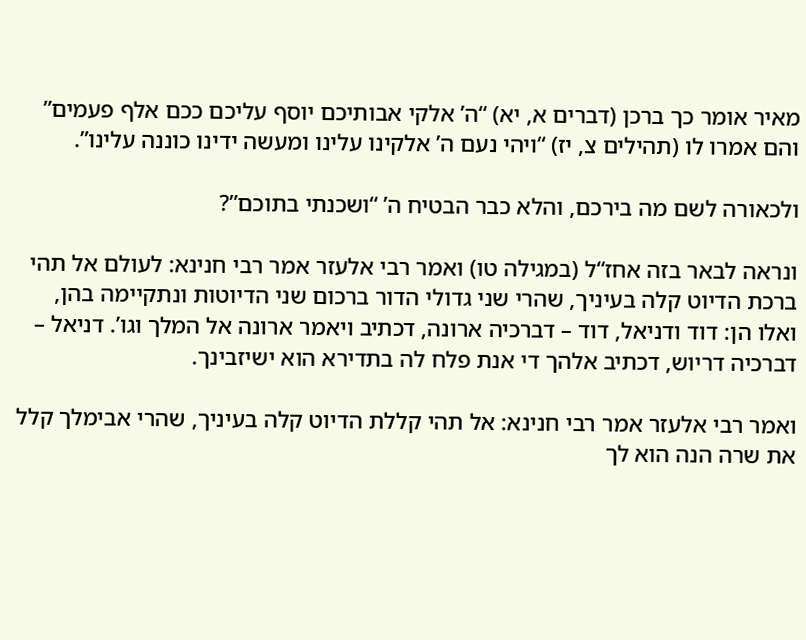מאיר אומר כך ברכן (דברים א, יא) “ה’ אלקי אבותיכם יוסף עליכם ככם אלף פעמים” והם אמרו לו (תהילים צ, יז) “ויהי נעם ה’ אלקינו עלינו ומעשה ידינו כוננה עלינו”.

ולכאורה לשם מה בירכם, והלא כבר הבטיח ה’ “ושכנתי בתוכם”?

ונראה לבאר בזה אחז“ל (במגילה טו) ואמר רבי אלעזר אמר רבי חנינא: לעולם אל תהי ברכת הדיוט קלה בעיניך, שהרי שני גדולי הדור ברכום שני הדיוטות ונתקיימה בהן, ואלו הן: דוד ודניאל, דוד – דברכיה ארונה, דכתיב ויאמר ארונה אל המלך וגו’. דניאל – דברכיה דריוש, דכתיב אלהך די אנת פלח לה בתדירא הוא ישיזבינך.

ואמר רבי אלעזר אמר רבי חנינא: אל תהי קללת הדיוט קלה בעיניך, שהרי אבימלך קלל את שרה הנה הוא לך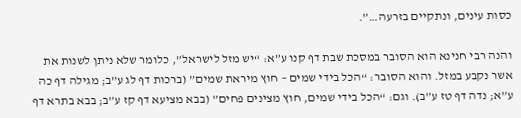כסות עינים, ונתקיים בזרעה…”.

והנה רבי חנינא הוא הסובר במסכת שבת דף קנו ע”א: “יש מזל לישראל”, כלומר שלא ניתן לשנות את אשר נקבע במזל. והוא הסובר: “הכל בידי שמים – חוץ מיראת שמים” (ברכות דף לג ע”ב; מגילה דף כה ע”א; נדה דף טז ע”ב). וגם: “הכל בידי שמים, חוץ מצינים פחים” (בבא מציעא דף קז ע”ב; בבא בתרא דף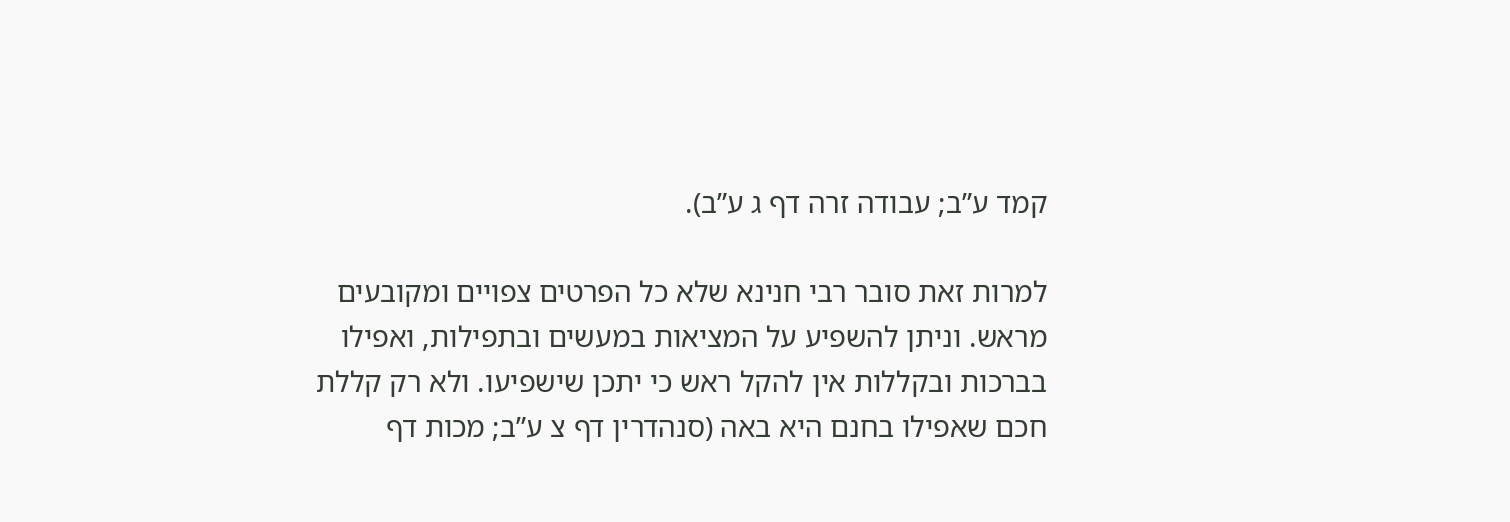קמד ע”ב; עבודה זרה דף ג ע”ב).

למרות זאת סובר רבי חנינא שלא כל הפרטים צפויים ומקובעים מראש. וניתן להשפיע על המציאות במעשים ובתפילות, ואפילו בברכות ובקללות אין להקל ראש כי יתכן שישפיעו. ולא רק קללת חכם שאפילו בחנם היא באה (סנהדרין דף צ ע”ב; מכות דף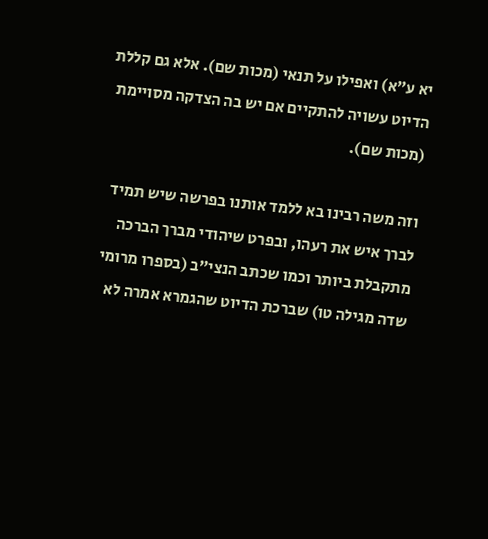יא ע”א) ואפילו על תנאי (מכות שם). אלא גם קללת הדיוט עשויה להתקיים אם יש בה הצדקה מסויימת (מכות שם).

וזה משה רבינו בא ללמד אותנו בפרשה שיש תמיד לברך איש את רעהו, ובפרט שיהודי מברך הברכה מתקבלת ביותר וכמו שכתב הנצי”ב (בספרו מרומי שדה מגילה טו) שברכת הדיוט שהגמרא אמרה לא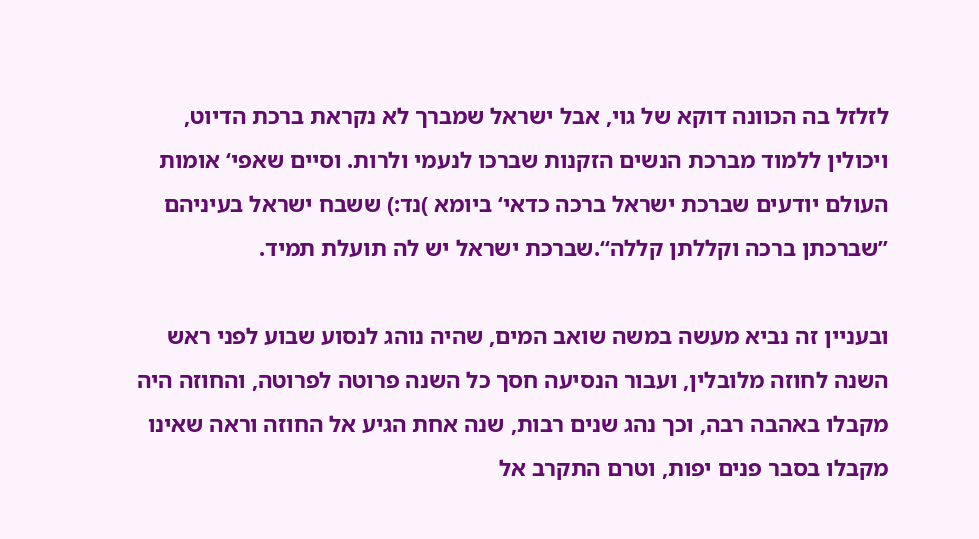לזלזל בה הכוונה דוקא של גוי, אבל ישראל שמברך לא נקראת ברכת הדיוט, ויכולין ללמוד מברכת הנשים הזקנות שברכו לנעמי ולרות. וסיים שאפי‘ אומות העולם יודעים שברכת ישראל ברכה כדאי‘ ביומא )נד:) ששבח ישראל בעיניהם ”שברכתן ברכה וקללתן קללה“.שברכת ישראל יש לה תועלת תמיד.

ובעניין זה נביא מעשה במשה שואב המים, שהיה נוהג לנסוע שבוע לפני ראש השנה לחוזה מלובלין, ועבור הנסיעה חסך כל השנה פרוטה לפרוטה, והחוזה היה מקבלו באהבה רבה, וכך נהג שנים רבות, שנה אחת הגיע אל החוזה וראה שאינו מקבלו בסבר פנים יפות, וטרם התקרב אל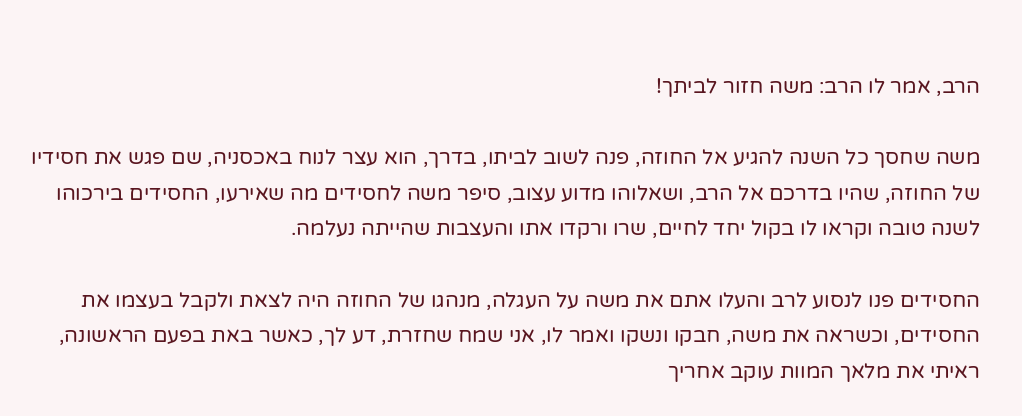הרב, אמר לו הרב: משה חזור לביתך!

משה שחסך כל השנה להגיע אל החוזה, פנה לשוב לביתו, בדרך, הוא עצר לנוח באכסניה, שם פגש את חסידיו של החוזה, שהיו בדרכם אל הרב, ושאלוהו מדוע עצוב, סיפר משה לחסידים מה שאירעו, החסידים בירכוהו לשנה טובה וקראו לו בקול יחד לחיים, שרו ורקדו אתו והעצבות שהייתה נעלמה.

החסידים פנו לנסוע לרב והעלו אתם את משה על העגלה, מנהגו של החוזה היה לצאת ולקבל בעצמו את החסידים, וכשראה את משה, חבקו ונשקו ואמר לו, אני שמח שחזרת, דע לך, כאשר באת בפעם הראשונה, ראיתי את מלאך המוות עוקב אחריך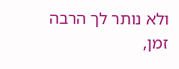ולא נותר לך הרבה זמן,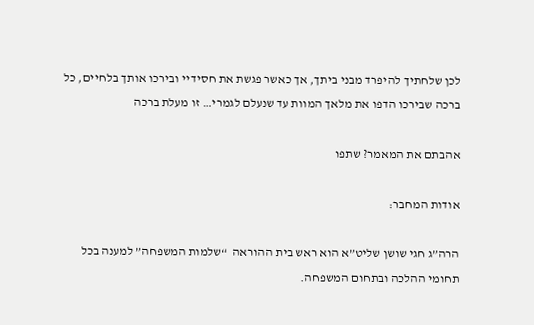לכן שלחתיך להיפרד מבני ביתך, אך כאשר פגשת את חסידיי ובירכו אותך בלחיים, כל ברכה שבירכו הדפו את מלאך המוות עד שנעלם לגמרי… זו מעלת ברכה

אהבתם את המאמר? שתפו

אודות המחבר:

הרה”ג חגי שושן שליט”א הוא ראש בית ההוראה  “שלמות המשפחה” למענה בכל תחומי ההלכה ובתחום המשפחה.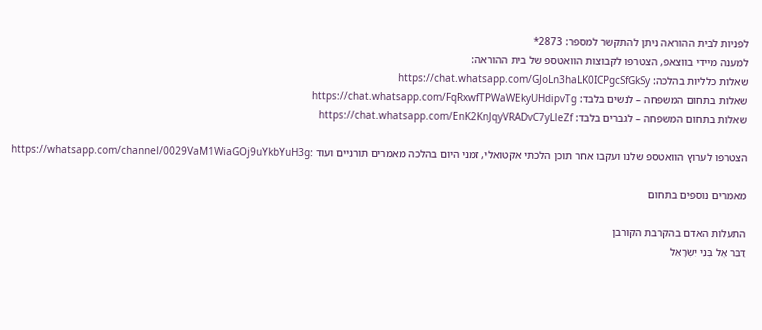לפניות לבית ההוראה ניתן להתקשר למספר: 2873*
למענה מיידי בווצאפ, הצטרפו לקבוצות הוואטספ של בית ההוראה:
שאלות כלליות בהלכה: https://chat.whatsapp.com/GJoLn3haLK0ICPgcSfGkSy
שאלות בתחום המשפחה – לנשים בלבד: https://chat.whatsapp.com/FqRxwfTPWaWEkyUHdipvTg
שאלות בתחום המשפחה – לגברים בלבד: https://chat.whatsapp.com/EnK2KnJqyVRADvC7yLleZf

הצטרפו לערוץ הוואטספ שלנו ועקבו אחר תוכן הלכתי אקטואלי, זמני היום בהלכה מאמרים תורניים ועוד :https://whatsapp.com/channel/0029VaM1WiaGOj9uYkbYuH3g

מאמרים נוספים בתחום

התעלות האדם בהקרבת הקורבן
דַּבֵּר אֶל בְּנֵי יִשְׂרָאֵל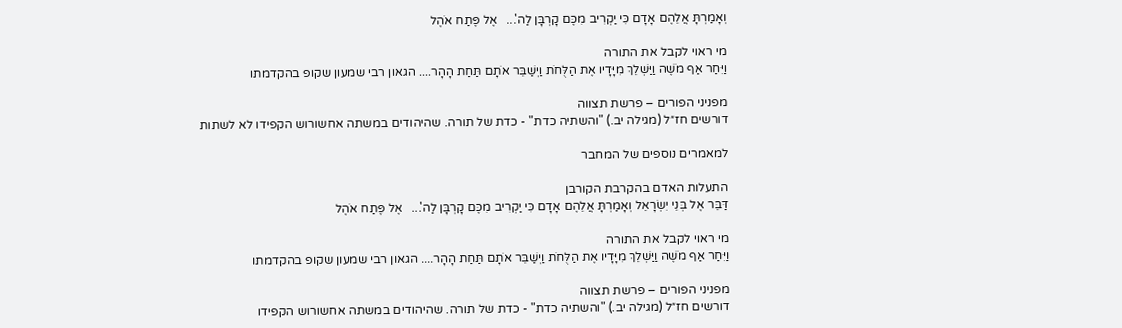וְאָמַרְתָּ אֲלֵהֶם אָדָם כִּי יַקְרִיב מִכֶּם קָרְבָּן לַה'...   אֶל פֶּתַח אֹהֶל

מי ראוי לקבל את התורה
וַיִּחַר אַף מֹשֶׁה וַיַּשְׁלֵךְ מִיָּדָיו אֶת הַלֻּחֹת וַיְשַׁבֵּר אֹתָם תַּחַת הָהָר.... הגאון רבי שמעון שקופ בהקדמתו

מפניני הפורים – פרשת תצווה
דורשים חז״ל (מגילה יב.) "והשתיה כדת" - כדת של תורה. שהיהודים במשתה אחשורוש הקפידו לא לשתות

למאמרים נוספים של המחבר

התעלות האדם בהקרבת הקורבן
דַּבֵּר אֶל בְּנֵי יִשְׂרָאֵל וְאָמַרְתָּ אֲלֵהֶם אָדָם כִּי יַקְרִיב מִכֶּם קָרְבָּן לַה'...   אֶל פֶּתַח אֹהֶל

מי ראוי לקבל את התורה
וַיִּחַר אַף מֹשֶׁה וַיַּשְׁלֵךְ מִיָּדָיו אֶת הַלֻּחֹת וַיְשַׁבֵּר אֹתָם תַּחַת הָהָר.... הגאון רבי שמעון שקופ בהקדמתו

מפניני הפורים – פרשת תצווה
דורשים חז״ל (מגילה יב.) "והשתיה כדת" - כדת של תורה. שהיהודים במשתה אחשורוש הקפידו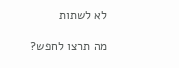לא לשתות

מה תרצו לחפש?